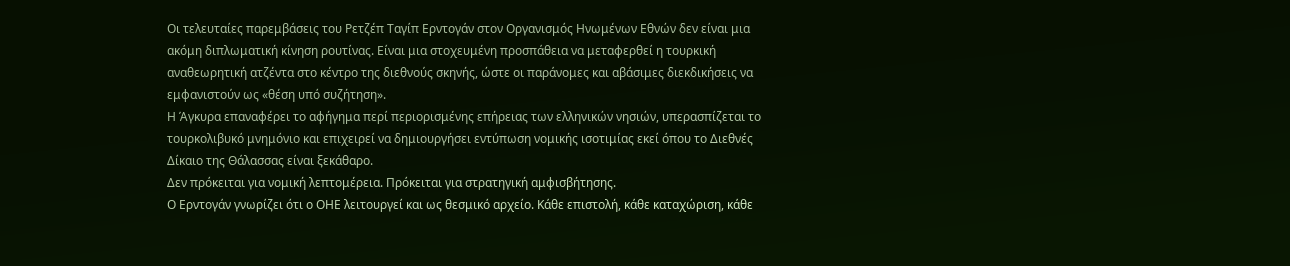Οι τελευταίες παρεμβάσεις του Ρετζέπ Ταγίπ Ερντογάν στον Οργανισμός Ηνωμένων Εθνών δεν είναι μια ακόμη διπλωματική κίνηση ρουτίνας. Είναι μια στοχευμένη προσπάθεια να μεταφερθεί η τουρκική αναθεωρητική ατζέντα στο κέντρο της διεθνούς σκηνής, ώστε οι παράνομες και αβάσιμες διεκδικήσεις να εμφανιστούν ως «θέση υπό συζήτηση».
Η Άγκυρα επαναφέρει το αφήγημα περί περιορισμένης επήρειας των ελληνικών νησιών, υπερασπίζεται το τουρκολιβυκό μνημόνιο και επιχειρεί να δημιουργήσει εντύπωση νομικής ισοτιμίας εκεί όπου το Διεθνές Δίκαιο της Θάλασσας είναι ξεκάθαρο.
Δεν πρόκειται για νομική λεπτομέρεια. Πρόκειται για στρατηγική αμφισβήτησης.
Ο Ερντογάν γνωρίζει ότι ο ΟΗΕ λειτουργεί και ως θεσμικό αρχείο. Κάθε επιστολή, κάθε καταχώριση, κάθε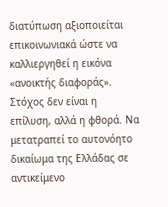διατύπωση αξιοποιείται επικοινωνιακά ώστε να καλλιεργηθεί η εικόνα «ανοικτής διαφοράς». Στόχος δεν είναι η επίλυση, αλλά η φθορά. Να μετατραπεί το αυτονόητο δικαίωμα της Ελλάδας σε αντικείμενο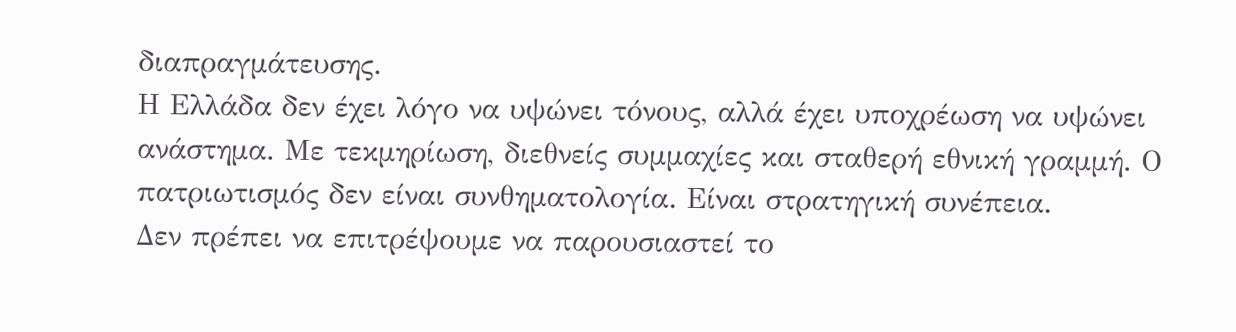διαπραγμάτευσης.
Η Ελλάδα δεν έχει λόγο να υψώνει τόνους, αλλά έχει υποχρέωση να υψώνει ανάστημα. Με τεκμηρίωση, διεθνείς συμμαχίες και σταθερή εθνική γραμμή. Ο πατριωτισμός δεν είναι συνθηματολογία. Είναι στρατηγική συνέπεια.
Δεν πρέπει να επιτρέψουμε να παρουσιαστεί το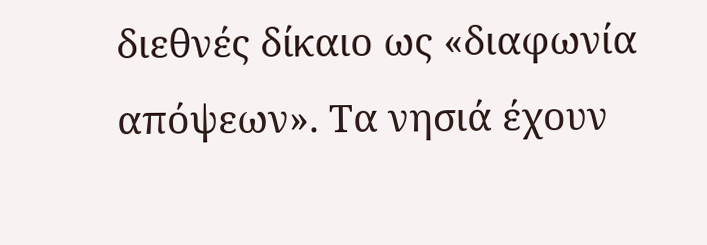διεθνές δίκαιο ως «διαφωνία απόψεων». Τα νησιά έχουν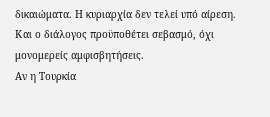δικαιώματα. Η κυριαρχία δεν τελεί υπό αίρεση. Και ο διάλογος προϋποθέτει σεβασμό, όχι μονομερείς αμφισβητήσεις.
Αν η Τουρκία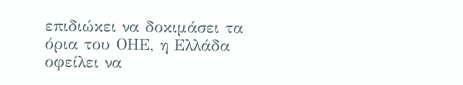επιδιώκει να δοκιμάσει τα όρια του ΟΗΕ, η Ελλάδα οφείλει να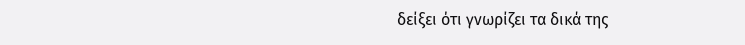δείξει ότι γνωρίζει τα δικά της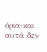όρια-και αυτά δεν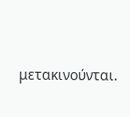μετακινούνται.